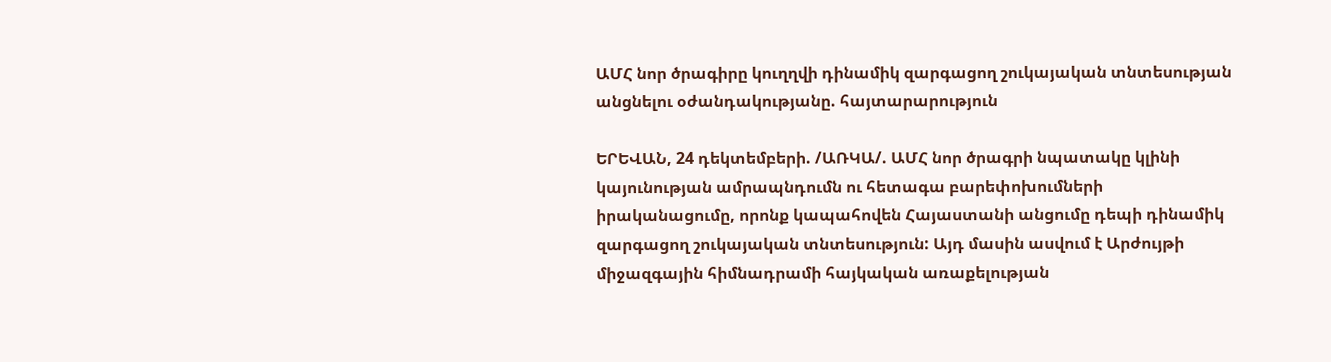ԱՄՀ նոր ծրագիրը կուղղվի դինամիկ զարգացող շուկայական տնտեսության անցնելու օժանդակությանը. հայտարարություն

ԵՐԵՎԱՆ, 24 դեկտեմբերի. /ԱՌԿԱ/. ԱՄՀ նոր ծրագրի նպատակը կլինի կայունության ամրապնդումն ու հետագա բարեփոխումների իրականացումը, որոնք կապահովեն Հայաստանի անցումը դեպի դինամիկ զարգացող շուկայական տնտեսություն: Այդ մասին ասվում է Արժույթի միջազգային հիմնադրամի հայկական առաքելության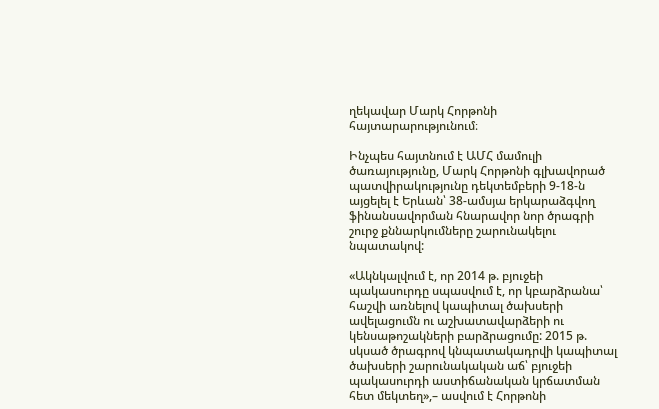ղեկավար Մարկ Հորթոնի հայտարարությունում։

Ինչպես հայտնում է ԱՄՀ մամուլի ծառայությունը, Մարկ Հորթոնի գլխավորած պատվիրակությունը դեկտեմբերի 9-18-ն այցելել է Երևան՝ 38-ամսյա երկարաձգվող ֆինանսավորման հնարավոր նոր ծրագրի շուրջ քննարկումները շարունակելու նպատակով:

«Ակնկալվում է, որ 2014 թ. բյուջեի պակասուրդը սպասվում է, որ կբարձրանա՝ հաշվի առնելով կապիտալ ծախսերի ավելացումն ու աշխատավարձերի ու կենսաթոշակների բարձրացումը: 2015 թ. սկսած ծրագրով կնպատակադրվի կապիտալ ծախսերի շարունակական աճ՝ բյուջեի պակասուրդի աստիճանական կրճատման հետ մեկտեղ»,– ասվում է Հորթոնի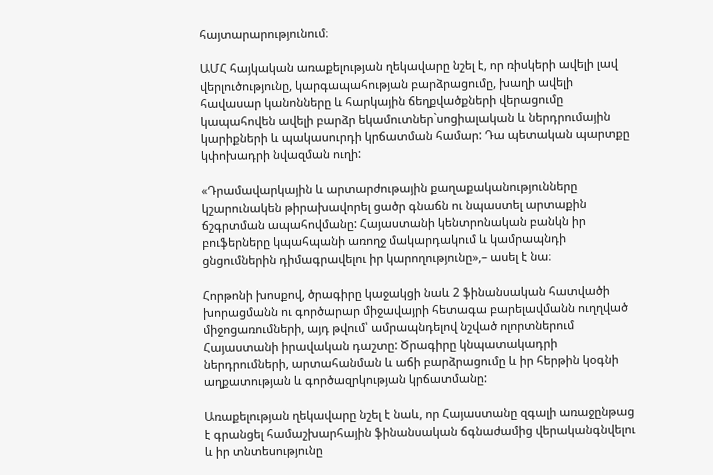հայտարարությունում։

ԱՄՀ հայկական առաքելության ղեկավարը նշել է, որ ռիսկերի ավելի լավ վերլուծությունը, կարգապահության բարձրացումը, խաղի ավելի հավասար կանոնները և հարկային ճեղքվածքների վերացումը կապահովեն ավելի բարձր եկամուտներ`սոցիալական և ներդրումային կարիքների և պակասուրդի կրճատման համար: Դա պետական պարտքը կփոխադրի նվազման ուղի:

«Դրամավարկային և արտարժութային քաղաքականությունները կշարունակեն թիրախավորել ցածր գնաճն ու նպաստել արտաքին ճշգրտման ապահովմանը: Հայաստանի կենտրոնական բանկն իր բուֆերները կպահպանի առողջ մակարդակում և կամրապնդի ցնցումներին դիմագրավելու իր կարողությունը»,– ասել է նա։

Հորթոնի խոսքով, ծրագիրը կաջակցի նաև 2 ֆինանսական հատվածի խորացմանն ու գործարար միջավայրի հետագա բարելավմանն ուղղված միջոցառումների, այդ թվում՝ ամրապնդելով նշված ոլորտներում Հայաստանի իրավական դաշտը: Ծրագիրը կնպատակադրի ներդրումների, արտահանման և աճի բարձրացումը և իր հերթին կօգնի աղքատության և գործազրկության կրճատմանը:

Առաքելության ղեկավարը նշել է նաև, որ Հայաստանը զգալի առաջընթաց է գրանցել համաշխարհային ֆինանսական ճգնաժամից վերականգնվելու և իր տնտեսությունը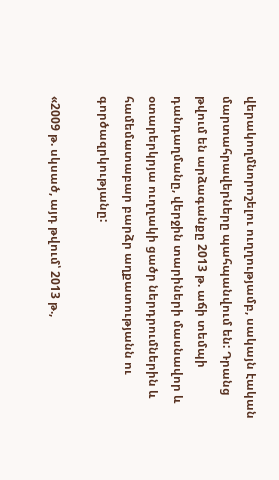վերակողմնորոշելու ուղղությամբ, սակայն էական մարտահրավերները պահպանվում են: Դրանց թվում են արձագանքը 2013 թ. աճի տեմպի դանդաղմանը, վերջին տարիների մասնավոր և օտարերկրյա ուղղակի ցածր ներդրումներին և համեմատաբար բարձր աղքատությանն ու գործազրկությանը:

«2009 թ. սկսած, այդ թվում՝ 2013 թ.,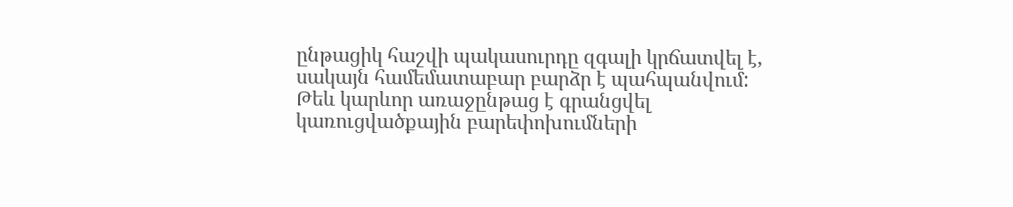ընթացիկ հաշվի պակասուրդը զգալի կրճատվել է, սակայն համեմատաբար բարձր է պահպանվում: Թեև կարևոր առաջընթաց է գրանցվել կառուցվածքային բարեփոխումների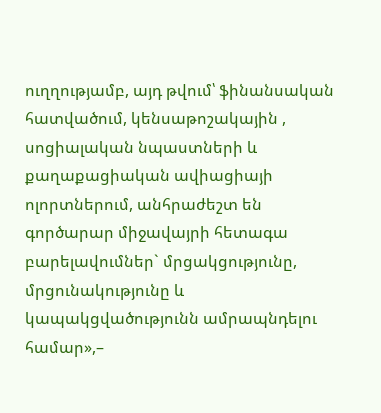ուղղությամբ, այդ թվում՝ ֆինանսական հատվածում, կենսաթոշակային , սոցիալական նպաստների և քաղաքացիական ավիացիայի ոլորտներում, անհրաժեշտ են գործարար միջավայրի հետագա բարելավումներ` մրցակցությունը, մրցունակությունը և կապակցվածությունն ամրապնդելու համար»,–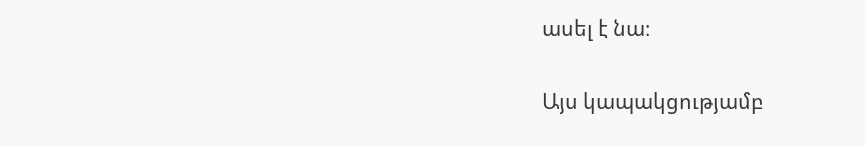ասել է նա։

Այս կապակցությամբ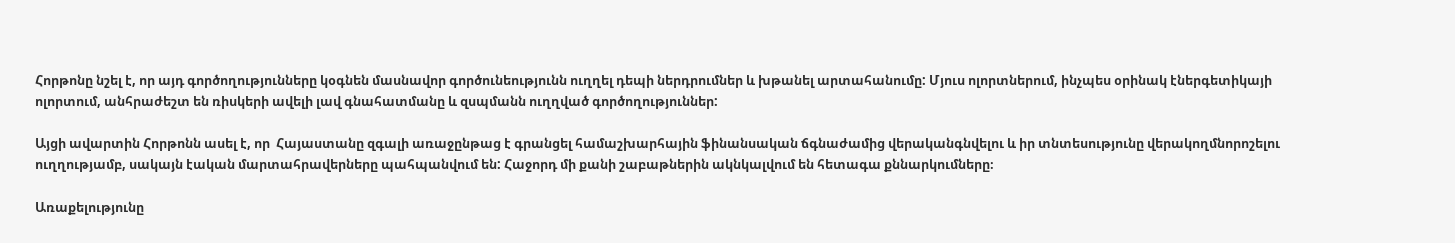Հորթոնը նշել է, որ այդ գործողությունները կօգնեն մասնավոր գործունեությունն ուղղել դեպի ներդրումներ և խթանել արտահանումը: Մյուս ոլորտներում, ինչպես օրինակ էներգետիկայի ոլորտում, անհրաժեշտ են ռիսկերի ավելի լավ գնահատմանը և զսպմանն ուղղված գործողություններ:

Այցի ավարտին Հորթոնն ասել է, որ  Հայաստանը զգալի առաջընթաց է գրանցել համաշխարհային ֆինանսական ճգնաժամից վերականգնվելու և իր տնտեսությունը վերակողմնորոշելու ուղղությամբ, սակայն էական մարտահրավերները պահպանվում են: Հաջորդ մի քանի շաբաթներին ակնկալվում են հետագա քննարկումները։

Առաքելությունը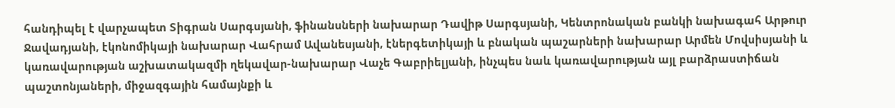հանդիպել է վարչապետ Տիգրան Սարգսյանի, ֆինանսների նախարար Դավիթ Սարգսյանի, Կենտրոնական բանկի նախագահ Արթուր Ջավադյանի, էկոնոմիկայի նախարար Վահրամ Ավանեսյանի, էներգետիկայի և բնական պաշարների նախարար Արմեն Մովսիսյանի և կառավարության աշխատակազմի ղեկավար-նախարար Վաչե Գաբրիելյանի, ինչպես նաև կառավարության այլ բարձրաստիճան պաշտոնյաների, միջազգային համայնքի և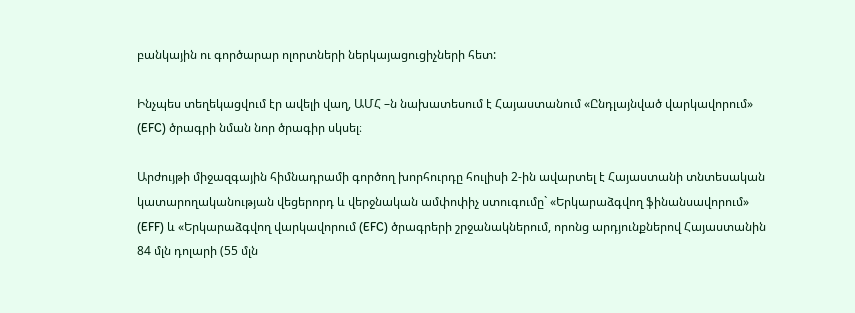բանկային ու գործարար ոլորտների ներկայացուցիչների հետ:

Ինչպես տեղեկացվում էր ավելի վաղ, ԱՄՀ –ն նախատեսում է Հայաստանում «Ընդլայնված վարկավորում» (EFC) ծրագրի նման նոր ծրագիր սկսել։

Արժույթի միջազգային հիմնադրամի գործող խորհուրդը հուլիսի 2-ին ավարտել է Հայաստանի տնտեսական կատարողականության վեցերորդ և վերջնական ամփոփիչ ստուգումը` «Երկարաձգվող ֆինանսավորում» (EFF) և «Երկարաձգվող վարկավորում (EFC) ծրագրերի շրջանակներում, որոնց արդյունքներով Հայաստանին 84 մլն դոլարի (55 մլն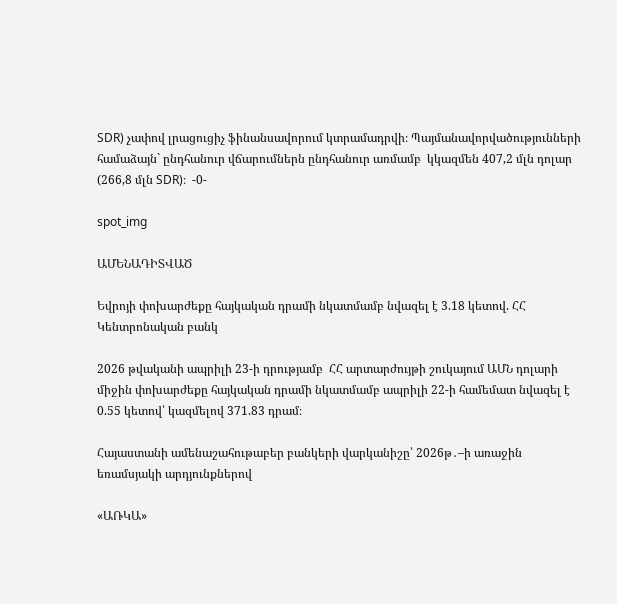SDR) չափով լրացուցիչ ֆինանսավորում կտրամադրվի։ Պայմանավորվածությունների համաձայն` ընդհանուր վճարումներն ընդհանուր առմամբ  կկազմեն 407,2 մլն դոլար (266,8 մլն SDR)։  -0-

spot_img

ԱՄԵՆԱԴԻՏՎԱԾ

Եվրոյի փոխարժեքը հայկական դրամի նկատմամբ նվազել է 3.18 կետով. ՀՀ Կենտրոնական բանկ

2026 թվականի ապրիլի 23-ի դրությամբ  ՀՀ արտարժույթի շուկայում ԱՄՆ դոլարի միջին փոխարժեքը հայկական դրամի նկատմամբ ապրիլի 22-ի համեմատ նվազել է 0.55 կետով՝ կազմելով 371.83 դրամ։

Հայաստանի ամենաշահութաբեր բանկերի վարկանիշը՝ 2026թ․–ի առաջին եռամսյակի արդյունքներով

«ԱՌԿԱ»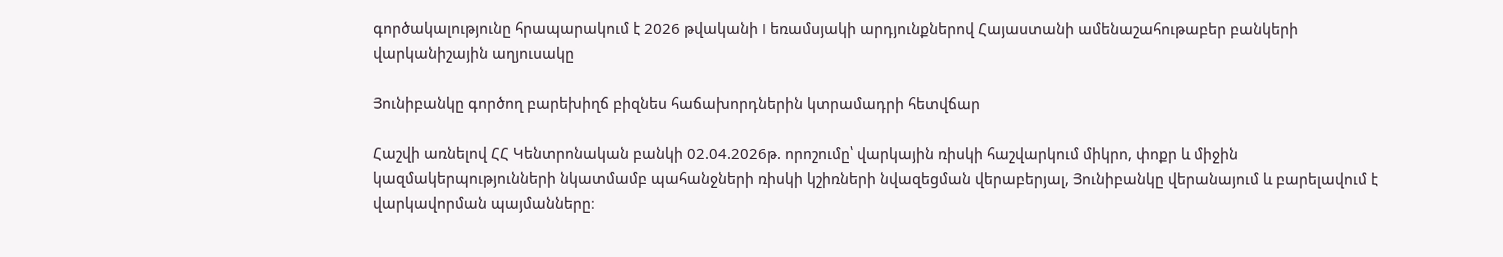գործակալությունը հրապարակում է 2026 թվականի I եռամսյակի արդյունքներով Հայաստանի ամենաշահութաբեր բանկերի վարկանիշային աղյուսակը

Յունիբանկը գործող բարեխիղճ բիզնես հաճախորդներին կտրամադրի հետվճար

Հաշվի առնելով ՀՀ Կենտրոնական բանկի 02.04.2026թ. որոշումը՝ վարկային ռիսկի հաշվարկում միկրո, փոքր և միջին կազմակերպությունների նկատմամբ պահանջների ռիսկի կշիռների նվազեցման վերաբերյալ, Յունիբանկը վերանայում և բարելավում է վարկավորման պայմանները։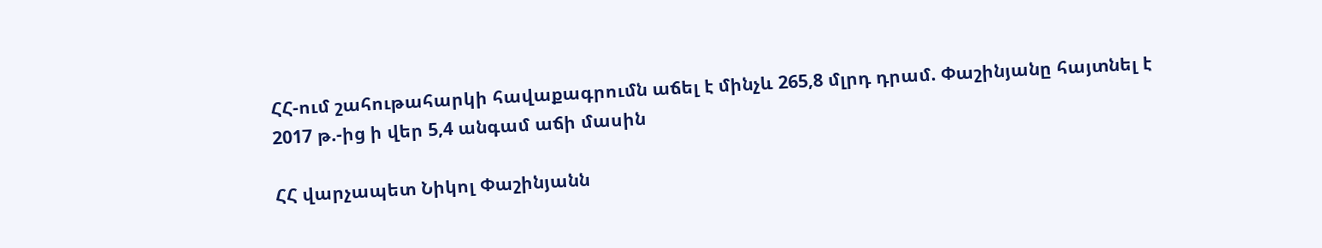ՀՀ-ում շահութահարկի հավաքագրումն աճել է մինչև 265,8 մլրդ դրամ. Փաշինյանը հայտնել է 2017 թ.-ից ի վեր 5,4 անգամ աճի մասին

ՀՀ վարչապետ Նիկոլ Փաշինյանն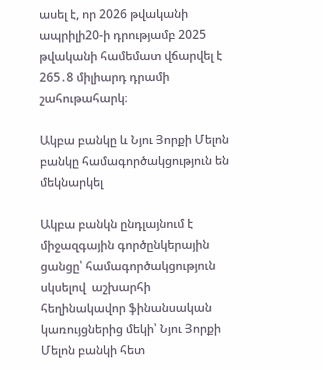ասել է, որ 2026 թվականի ապրիլի20-ի դրությամբ 2025 թվականի համեմատ վճարվել է 265․8 միլիարդ դրամի շահութահարկ։

Ակբա բանկը և Նյու Յորքի Մելոն բանկը համագործակցություն են մեկնարկել

Ակբա բանկն ընդլայնում է միջազգային գործընկերային ցանցը՝ համագործակցություն սկսելով  աշխարհի  հեղինակավոր ֆինանսական կառույցներից մեկի՝ Նյու Յորքի Մելոն բանկի հետ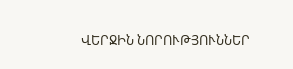ՎԵՐՋԻՆ ՆՈՐՈՒԹՅՈՒՆՆԵՐ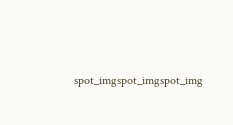spot_imgspot_imgspot_img